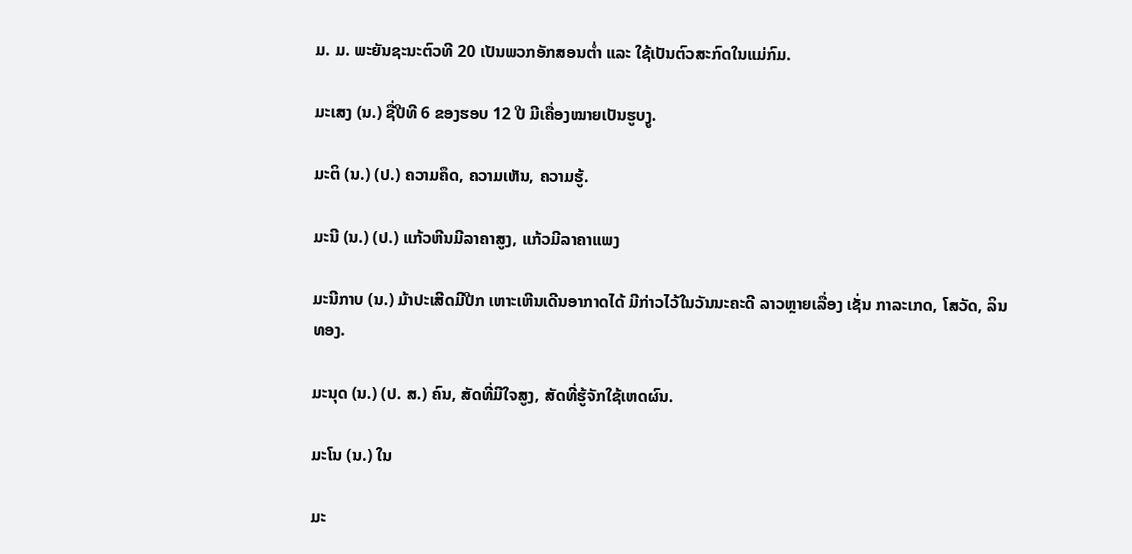ມ. ມ. ພະຍັນຊະນະຕົວທີ 20 ເປັນພວກອັກສອນຕ່ຳ ແລະ ໃຊ້ເປັນຕົວສະກົດໃນແມ່ກົມ.

ມະເສງ (ນ.) ຊື່ປີທີ 6 ຂອງຮອບ 12 ປີ ມີເຄື່ອງໝາຍເປັນຮູບງູ.

ມະຕິ (ນ.) (ປ.) ຄວາມຄຶດ, ຄວາມເຫັນ, ຄວາມຮູ້.

ມະນີ (ນ.) (ປ.) ແກ້ວຫີນມີລາຄາສູງ, ແກ້ວມີລາຄາແພງ

ມະນີກາບ (ນ.) ມ້າປະເສີດມີປີກ ເຫາະເຫີນເດີນອາກາດໄດ້ ມີກ່າວໄວ້ໃນວັນນະຄະດີ ລາວຫຼາຍເລື່ອງ ເຊັ່ນ ກາລະເກດ, ໂສວັດ, ລິນທອງ.

ມະນຸດ (ນ.) (ປ. ສ.) ຄົນ, ສັດທີ່ມີໃຈສູງ, ສັດທີ່ຮູ້ຈັກໃຊ້ເຫດຜົນ.

ມະໂນ (ນ.) ໃນ

ມະ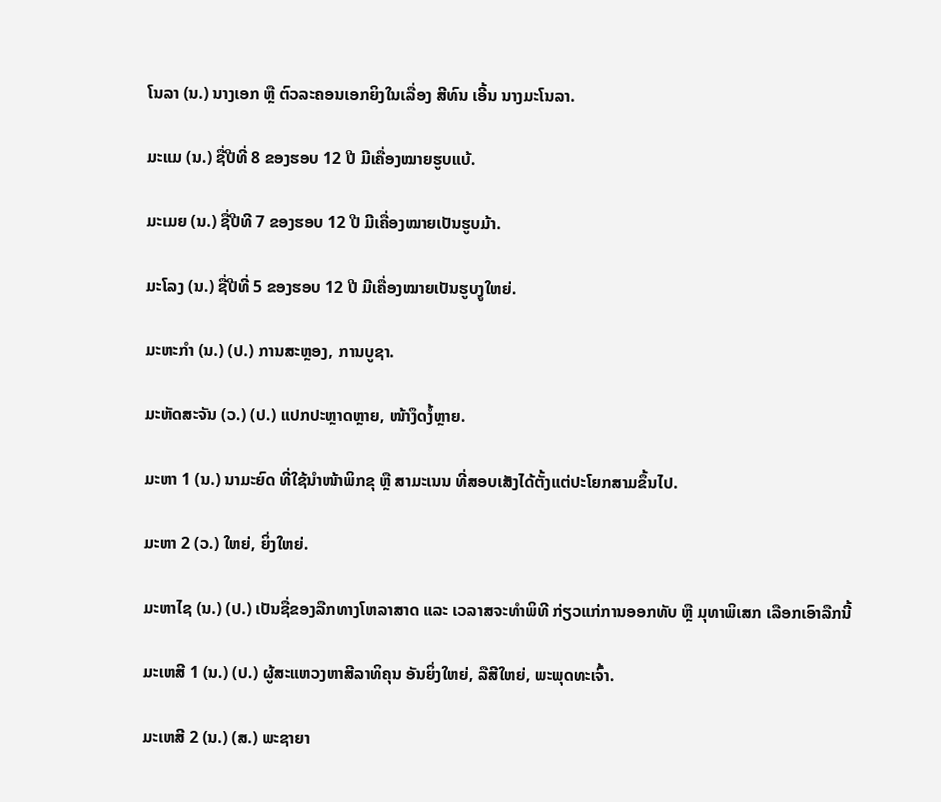ໂນລາ (ນ.) ນາງເອກ ຫຼື ຕົວລະຄອນເອກຍິງໃນເລື່ອງ ສີທົນ ເອີ້ນ ນາງມະໂນລາ.

ມະແມ (ນ.) ຊື່ປີທີ່ 8 ຂອງຮອບ 12 ປີ ມີເຄື່ອງໝາຍຮູບແບ້.

ມະເມຍ (ນ.) ຊື່ປີທີ 7 ຂອງຮອບ 12 ປີ ມີເຄື່ອງໝາຍເປັນຮູບມ້າ.

ມະໂລງ (ນ.) ຊື່ປີທີ່ 5 ຂອງຮອບ 12 ປີ ມີເຄື່ອງໝາຍເປັນຮູບງູໃຫຍ່.

ມະຫະກໍາ (ນ.) (ປ.) ການສະຫຼອງ, ການບູຊາ.

ມະຫັດສະຈັນ (ວ.) (ປ.) ແປກປະຫຼາດຫຼາຍ, ໜ້າງຶດງໍ້ຫຼາຍ.

ມະຫາ 1 (ນ.) ນາມະຍົດ ທີ່ໃຊ້ນໍາໜ້າພິກຂຸ ຫຼື ສາມະເນນ ທີ່ສອບເສັງໄດ້ຕັ້ງແຕ່ປະໂຍກສາມຂຶ້ນໄປ.

ມະຫາ 2 (ວ.) ໃຫຍ່, ຍິ່ງໃຫຍ່.

ມະຫາໄຊ (ນ.) (ປ.) ເປັນຊື່ຂອງລືກທາງໂຫລາສາດ ແລະ ເວລາສຈະທໍາພິທີ ກ່ຽວແກ່ການອອກທັບ ຫຼື ມຸທາພິເສກ ເລືອກເອົາລືກນີ້

ມະເຫສີ 1 (ນ.) (ປ.) ຜູ້ສະແຫວງຫາສີລາທິຄຸນ ອັນຍິ່ງໃຫຍ່, ລືສີໃຫຍ່, ພະພຸດທະເຈົ້າ.

ມະເຫສີ 2 (ນ.) (ສ.) ພະຊາຍາ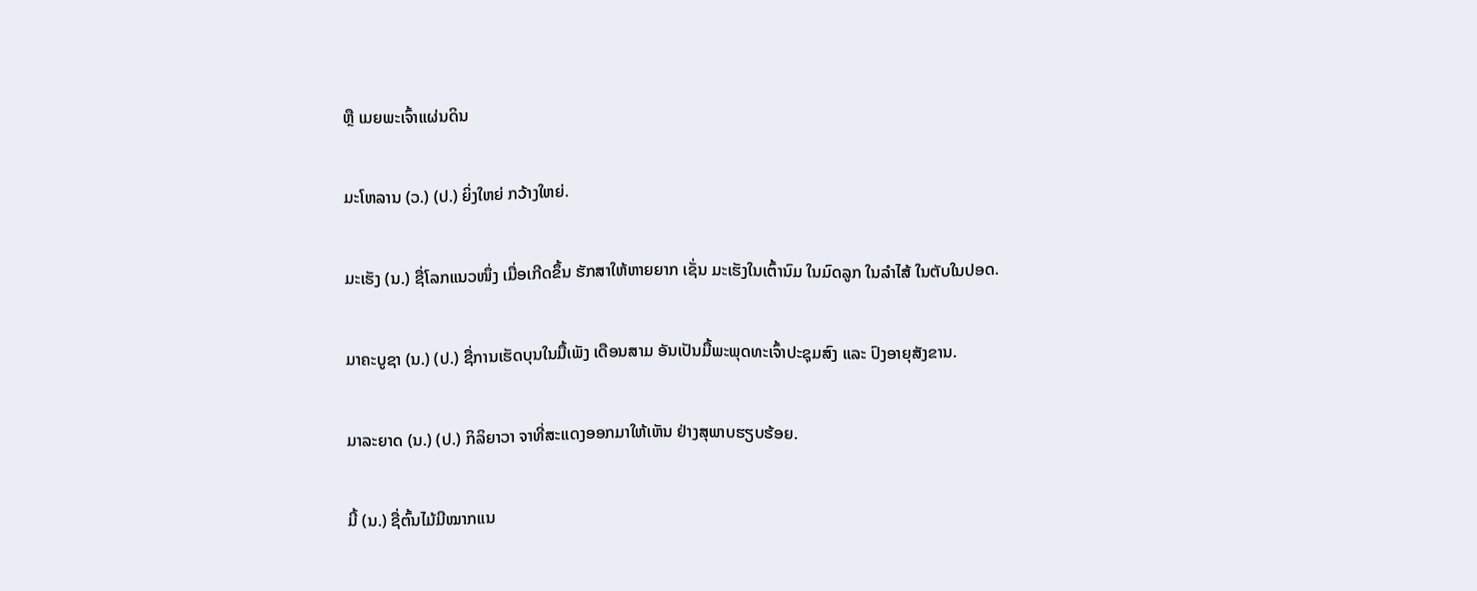ຫຼື ເມຍພະເຈົ້າແຜ່ນດິນ

ມະໂຫລານ (ວ.) (ປ.) ຍິ່ງໃຫຍ່ ກວ້າງໃຫຍ່.

ມະເຮັງ (ນ.) ຊື່ໂລກແນວໜຶ່ງ ເມື່ອເກີດຂຶ້ນ ຮັກສາໃຫ້ຫາຍຍາກ ເຊັ່ນ ມະເຮັງໃນເຕົ້ານົມ ໃນມົດລູກ ໃນລໍາໄສ້ ໃນຕັບໃນປອດ.

ມາຄະບູຊາ (ນ.) (ປ.) ຊື່ການເຮັດບຸນໃນມື້ເພັງ ເດືອນສາມ ອັນເປັນມື້ພະພຸດທະເຈົ້າປະຊຸມສົງ ແລະ ປົງອາຍຸສັງຂານ.

ມາລະຍາດ (ນ.) (ປ.) ກິລິຍາວາ ຈາທີ່ສະແດງອອກມາໃຫ້ເຫັນ ຢ່າງສຸພາບຮຽບຮ້ອຍ.

ມີ້ (ນ.) ຊື່ຕົ້ນໄມ້ມີໝາກແນ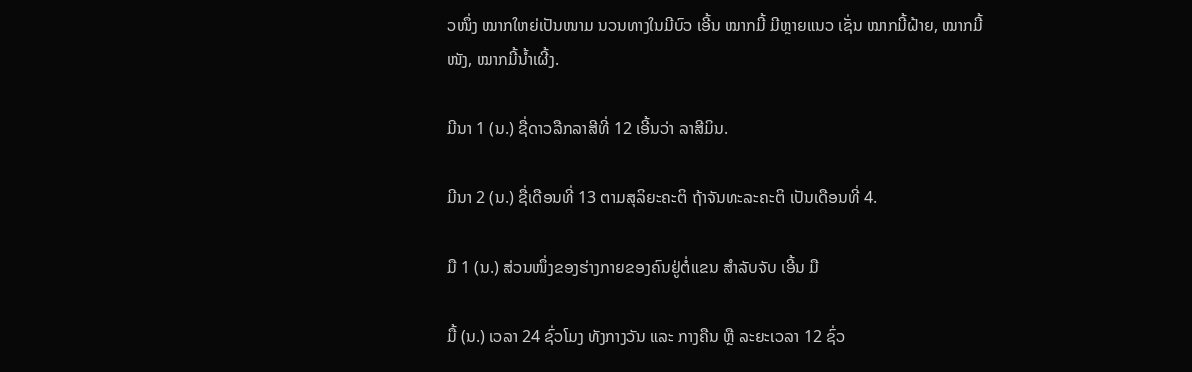ວໜຶ່ງ ໝາກໃຫຍ່ເປັນໜາມ ນວນທາງໃນມີບົວ ເອີ້ນ ໝາກມີ້ ມີຫຼາຍແນວ ເຊັ່ນ ໝາກມີ້ຝ້າຍ, ໝາກມີ້ໜັງ, ໝາກມີ້ນໍ້າເຜີ້ງ.

ມີນາ 1 (ນ.) ຊື່ດາວລືກລາສີທີ່ 12 ເອີ້ນວ່າ ລາສີມິນ.

ມີນາ 2 (ນ.) ຊື່ເດືອນທີ່ 13 ຕາມສຸລິຍະຄະຕິ ຖ້າຈັນທະລະຄະຕິ ເປັນເດືອນທີ່ 4.

ມື 1 (ນ.) ສ່ວນໜຶ່ງຂອງຮ່າງກາຍຂອງຄົນຢູ່ຕໍ່ແຂນ ສໍາລັບຈັບ ເອີ້ນ ມື

ມື້ (ນ.) ເວລາ 24 ຊົ່ວໂມງ ທັງກາງວັນ ແລະ ກາງຄືນ ຫຼື ລະຍະເວລາ 12 ຊົ່ວ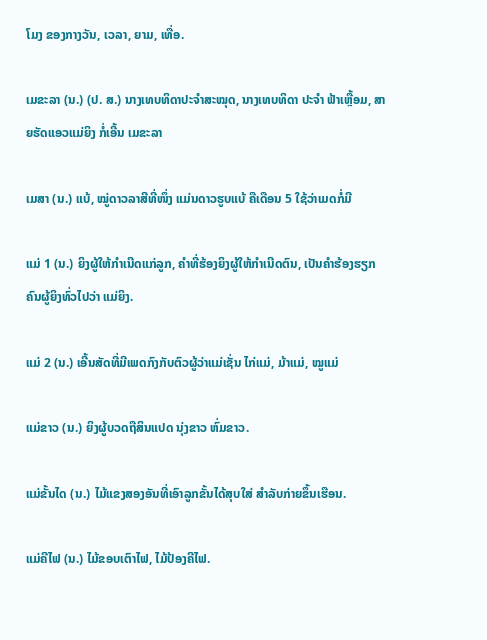ໂມງ ຂອງກາງວັນ, ເວລາ, ຍາມ, ເທື່ອ.

ເມຂະລາ (ນ.) (ປ. ສ.) ນາງເທບທິດາປະຈໍາສະໝຸດ, ນາງເທບທິດາ ປະຈໍາ ຟ້າເຫຼື້ອມ, ສາຍຮັດແອວແມ່ຍິງ ກໍ່ເອີ້ນ ເມຂະລາ

ເມສາ (ນ.) ແບ້, ໝູ່ດາວລາສີທີ່ໜຶ່ງ ແມ່ນດາວຮູບແບ້ ຄືເດືອນ 5 ໃຊ້ວ່າເມດກໍ່ມີ

ແມ່ 1 (ນ.) ຍິງຜູ້ໃຫ້ກໍາເນີດແກ່ລູກ, ຄຳທີ່ຮ້ອງຍິງຜູ້ໃຫ້ກໍາເນີດຕົນ, ເປັນຄຳຮ້ອງຮຽກຄົນຜູ້ຍິງທົ່ວໄປວ່າ ແມ່ຍິງ.

ແມ່ 2 (ນ.) ເອີ້ນສັດທີ່ມີເພດກົງກັບຕົວຜູ້ວ່າແມ່ເຊັ່ນ ໄກ່ແມ່, ມ້າແມ່, ໝູແມ່

ແມ່ຂາວ (ນ.) ຍິງຜູ້ບວດຖືສິນແປດ ນຸ່ງຂາວ ຫົ່ມຂາວ.

ແມ່ຂັ້ນໄດ (ນ.) ໄມ້ແຂງສອງອັນທີ່ເອົາລູກຂັ້ນໄດ້ສຸບໃສ່ ສໍາລັບກ່າຍຂຶ້ນເຮືອນ.

ແມ່ຄີໄຟ (ນ.) ໄມ້ຂອບເຕົາໄຟ, ໄມ້ປ້ອງຄີໄຟ.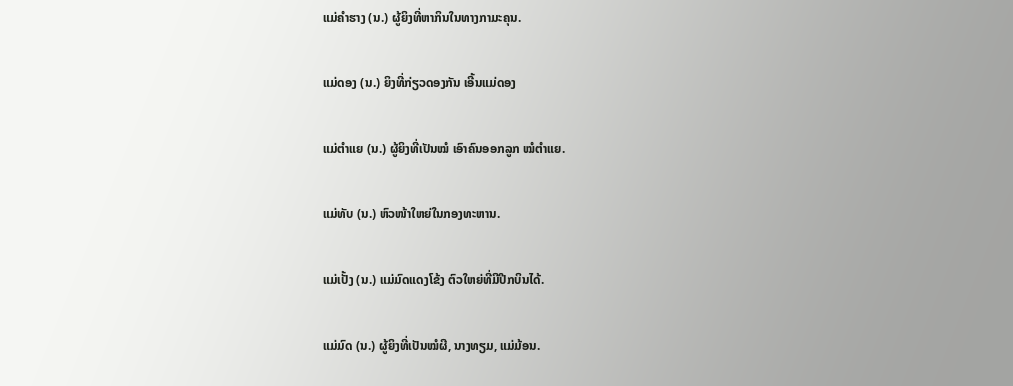ແມ່ຄຳຮາງ (ນ.) ຜູ້ຍິງທີ່ຫາກິນໃນທາງກາມະຄຸນ.

ແມ່ດອງ (ນ.) ຍິງທີ່ກ່ຽວດອງກັນ ເອີ້ນແມ່ດອງ

ແມ່ຕໍາແຍ (ນ.) ຜູ້ຍິງທີ່ເປັນໝໍ ເອົາຄົນອອກລູກ ໝໍຕໍາແຍ.

ແມ່ທັບ (ນ.) ຫົວໜ້າໃຫຍ່ໃນກອງທະຫານ.

ແມ່ເປັ້ງ (ນ.) ແມ່ມົດແດງໂຂ້ງ ຕົວໃຫຍ່ທີ່ມີປີກບິນໄດ້.

ແມ່ມົດ (ນ.) ຜູ້ຍິງທີ່ເປັນໝໍຜີ, ນາງທຽມ, ແມ່ມ້ອນ.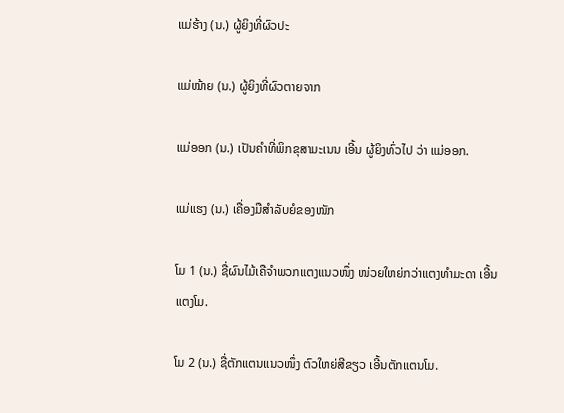ແມ່ຮ້າງ (ນ.) ຜູ້ຍິງທີ່ຜົວປະ

ແມ່ໝ້າຍ (ນ.) ຜູ້ຍິງທີ່ຜົວຕາຍຈາກ

ແມ່ອອກ (ນ.) ເປັນຄຳທີ່ພິກຂຸສາມະເນນ ເອີ້ນ ຜູ້ຍິງທົ່ວໄປ ວ່າ ແມ່ອອກ.

ແມ່ແຮງ (ນ.) ເຄື່ອງມືສໍາລັບຍໍຂອງໜັກ

ໂມ 1 (ນ.) ຊື່ຜົນໄມ້ເຄືຈໍາພວກແຕງແນວໜຶ່ງ ໜ່ວຍໃຫຍ່ກວ່າແຕງທໍາມະດາ ເອີ້ນ ແຕງໂມ.

ໂມ 2 (ນ.) ຊື່ຕັກແຕນແນວໜຶ່ງ ຕົວໃຫຍ່ສີຂຽວ ເອີ້ນຕັກແຕນໂມ.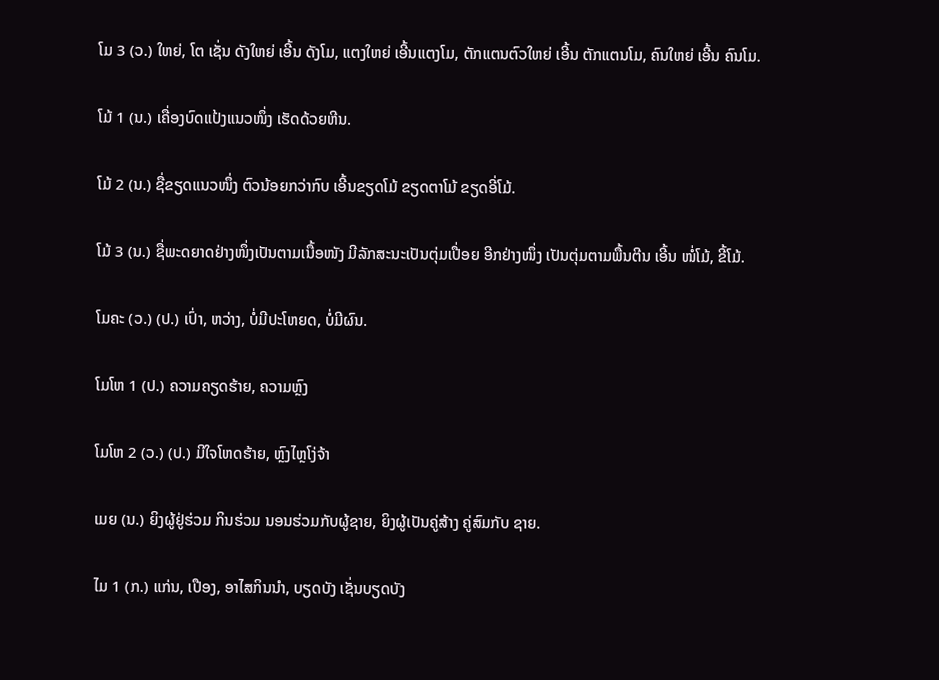ໂມ 3 (ວ.) ໃຫຍ່, ໂຕ ເຊັ່ນ ດັງໃຫຍ່ ເອີ້ນ ດັງໂມ, ແຕງໃຫຍ່ ເອີ້ນແຕງໂມ, ຕັກແຕນຕົວໃຫຍ່ ເອີ້ນ ຕັກແຕນໂມ, ຄົນໃຫຍ່ ເອີ້ນ ຄົນໂມ.

ໂມ້ 1 (ນ.) ເຄື່ອງບົດແປ້ງແນວໜຶ່ງ ເຮັດດ້ວຍຫີນ.

ໂມ້ 2 (ນ.) ຊື່ຂຽດແນວໜຶ່ງ ຕົວນ້ອຍກວ່າກົບ ເອີ້ນຂຽດໂມ້ ຂຽດຕາໂມ້ ຂຽດອີ່ໂມ້.

ໂມ້ 3 (ນ.) ຊື່ພະດຍາດຢ່າງໜຶ່ງເປັນຕາມເນື້ອໜັງ ມີລັກສະນະເປັນຕຸ່ມເປື່ອຍ ອີກຢ່າງໜຶ່ງ ເປັນຕຸ່ມຕາມພື້ນຕີນ ເອີ້ນ ໜໍ່ໂມ້, ຂີ້ໂມ້.

ໂມຄະ (ວ.) (ປ.) ເປົ່າ, ຫວ່າງ, ບໍ່ມີປະໂຫຍດ, ບໍ່ມີຜົນ.

ໂມໂຫ 1 (ປ.) ຄວາມຄຽດຮ້າຍ, ຄວາມຫຼົງ

ໂມໂຫ 2 (ວ.) (ປ.) ມີໃຈໂຫດຮ້າຍ, ຫຼົງໄຫຼໂງ່ຈ້າ

ເມຍ (ນ.) ຍິງຜູ້ຢູ່ຮ່ວມ ກິນຮ່ວມ ນອນຮ່ວມກັບຜູ້ຊາຍ, ຍິງຜູ້ເປັນຄູ່ສ້າງ ຄູ່ສົມກັບ ຊາຍ.

ໄມ 1 (ກ.) ແກ່ນ, ເປືອງ, ອາໄສກິນນໍາ, ບຽດບັງ ເຊັ່ນບຽດບັງ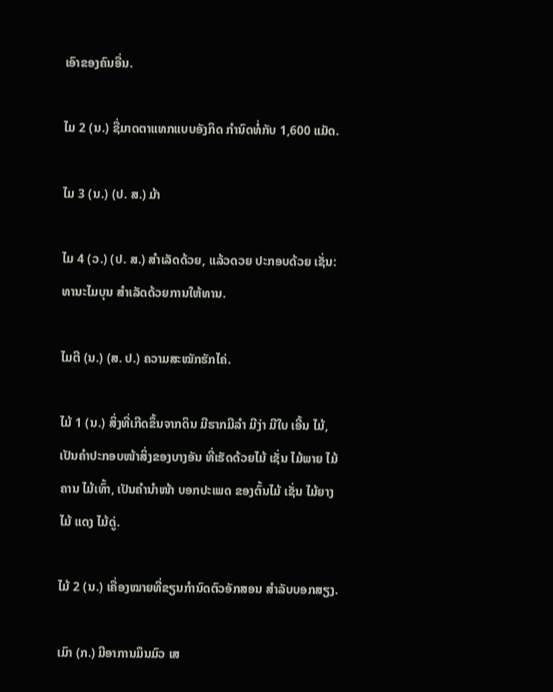ເອົາຂອງຄົນອື່ນ.

ໄມ 2 (ນ.) ຊື່ມາດຕາແທກແບບອັງກິດ ກໍານົດທໍ່ກັບ 1,600 ແມັດ.

ໄມ 3 (ນ.) (ປ. ສ.) ມ້າ

ໄມ 4 (ວ.) (ປ. ສ.) ສໍາເລັດດ້ວຍ, ແລ້ວດວຍ ປະກອບດ້ວຍ ເຊັ່ນ: ທານະໄມບຸນ ສໍາເລັດດ້ວຍການໃຫ້ທານ.

ໄມຕີ (ນ.) (ສ. ປ.) ຄວາມສະໝັກຮັກໄຄ່.

ໄມ້ 1 (ນ.) ສິ່ງທີ່ເກີດຂຶ້ນຈາກດິນ ມີຮາກມີລໍາ ມີງ່າ ມີໃບ ເອີ້ນ ໄມ້, ເປັນຄຳປະກອບໜ້າສິ່ງຂອງບາງອັນ ທີ່ເຮັດດ້ວຍໄມ້ ເຊັ່ນ ໄມ້ພາຍ ໄມ້ຄານ ໄມ້ເທົ້າ, ເປັນຄຳນໍາໜ້າ ບອກປະເພດ ຂອງຕົ້ນໄມ້ ເຊັ່ນ ໄມ້ຍາງ ໄມ້ ແດງ ໄມ້ດູ່.

ໄມ້ 2 (ນ.) ເຄື່ອງໝາຍທີ່ຂຽນກໍານົດຕົວອັກສອນ ສໍາລັບບອກສຽງ.

ເມົາ (ກ.) ມີອາການມຶນມົວ ເສ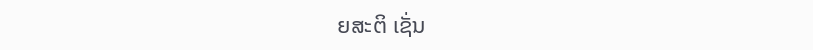ຍສະຕິ ເຊັ່ນ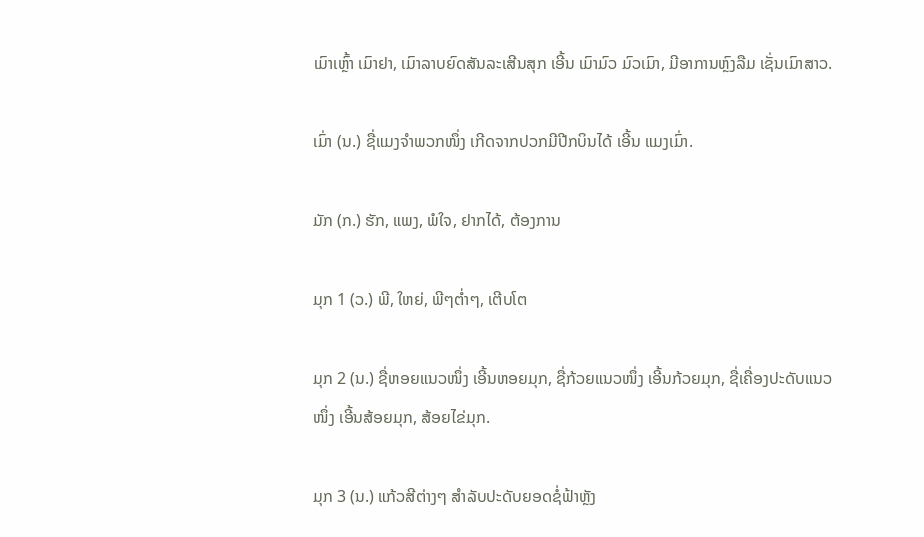ເມົາເຫຼົ້າ ເມົາຢາ, ເມົາລາບຍົດສັນລະເສີນສຸກ ເອີ້ນ ເມົາມົວ ມົວເມົາ, ມີອາການຫຼົງລືມ ເຊັ່ນເມົາສາວ.

ເມົ່າ (ນ.) ຊື່ແມງຈໍາພວກໜຶ່ງ ເກີດຈາກປວກມີປີກບິນໄດ້ ເອີ້ນ ແມງເມົ່າ.

ມັກ (ກ.) ຮັກ, ແພງ, ພໍໃຈ, ຢາກໄດ້, ຕ້ອງການ

ມຸກ 1 (ວ.) ພີ, ໃຫຍ່, ພີໆຕ່ຳໆ, ເຕີບໂຕ

ມຸກ 2 (ນ.) ຊື່ຫອຍແນວໜຶ່ງ ເອີ້ນຫອຍມຸກ, ຊື່ກ້ວຍແນວໜຶ່ງ ເອີ້ນກ້ວຍມຸກ, ຊື່ເຄື່ອງປະດັບແນວໜຶ່ງ ເອີ້ນສ້ອຍມຸກ, ສ້ອຍໄຂ່ມຸກ.

ມຸກ 3 (ນ.) ແກ້ວສີຕ່າງໆ ສໍາລັບປະດັບຍອດຊໍ່ຟ້າຫຼັງ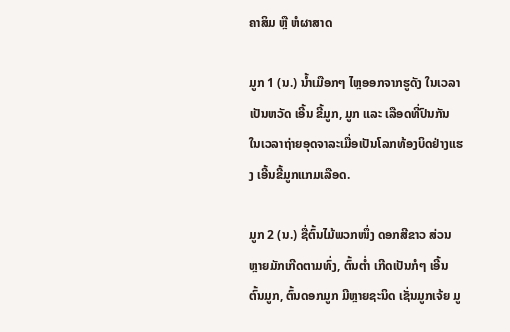ຄາສິມ ຫຼື ຫໍຜາສາດ

ມູກ 1 (ນ.) ນໍ້າເມືອກໆ ໄຫຼອອກຈາກຮູດັງ ໃນເວລາເປັນຫວັດ ເອີ້ນ ຂີ້ມູກ, ມູກ ແລະ ເລືອດທີ່ປົນກັນ ໃນເວລາຖ່າຍອຸດຈາລະເມື່ອເປັນໂລກທ້ອງບິດຢ່າງແຮງ ເອີ້ນຂີ້ມູກແກມເລືອດ.

ມູກ 2 (ນ.) ຊື່ຕົ້ນໄມ້ພວກໜຶ່ງ ດອກສີຂາວ ສ່ວນຫຼາຍມັກເກີດຕາມທົ່ງ, ຕົ້ນຕ່ຳ ເກີດເປັນກໍໆ ເອີ້ນ ຕົ້ນມູກ, ຕົ້ນດອກມູກ ມີຫຼາຍຊະນິດ ເຊັ່ນມູກເຈ້ຍ ມູ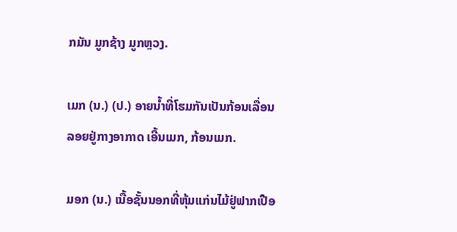ກມັນ ມູກຊ້າງ ມູກຫຼວງ.

ເມກ (ນ.) (ປ.) ອາຍນໍ້າທີ່ໂຮມກັນເປັນກ້ອນເລື່ອນລອຍຢູ່ກາງອາກາດ ເອີ້ນເມກ, ກ້ອນເມກ.

ມອກ (ນ.) ເນື້ອຊັ້ນນອກທີ່ຫຸ້ມແກ່ນໄມ້ຢູ່ຟາກເປືອ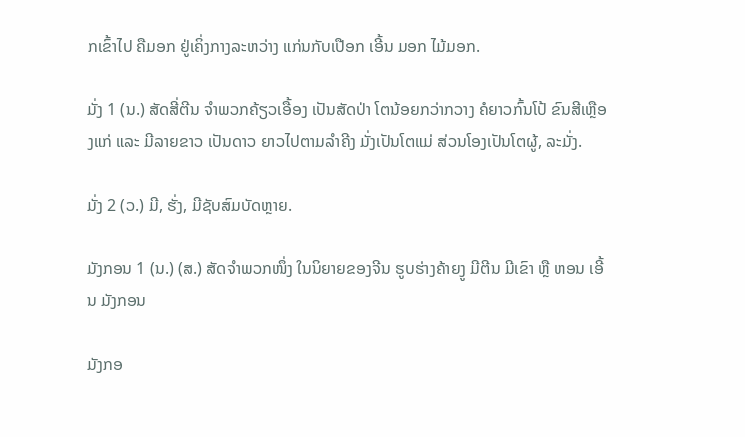ກເຂົ້າໄປ ຄືມອກ ຢູ່ເຄິ່ງກາງລະຫວ່າງ ແກ່ນກັບເປືອກ ເອີ້ນ ມອກ ໄມ້ມອກ.

ມັ່ງ 1 (ນ.) ສັດສີ່ຕີນ ຈໍາພວກຄ້ຽວເອື້ອງ ເປັນສັດປ່າ ໂຕນ້ອຍກວ່າກວາງ ຄໍຍາວກົ້ນໂປ້ ຂົນສີເຫຼືອງແກ່ ແລະ ມີລາຍຂາວ ເປັນດາວ ຍາວໄປຕາມລໍາຄີງ ມັ່ງເປັນໂຕແມ່ ສ່ວນໂອງເປັນໂຕຜູ້, ລະມັ່ງ.

ມັ່ງ 2 (ວ.) ມີ, ຮັ່ງ, ມີຊັບສົມບັດຫຼາຍ.

ມັງກອນ 1 (ນ.) (ສ.) ສັດຈໍາພວກໜຶ່ງ ໃນນິຍາຍຂອງຈີນ ຮູບຮ່າງຄ້າຍງູ ມີຕີນ ມີເຂົາ ຫຼື ຫອນ ເອີ້ນ ມັງກອນ

ມັງກອ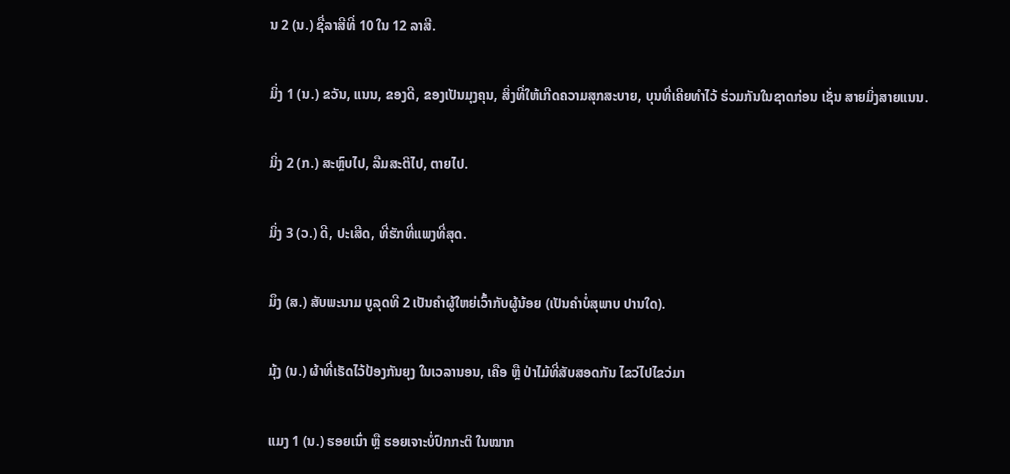ນ 2 (ນ.) ຊື່ລາສີທີ່ 10 ໃນ 12 ລາສີ.

ມິ່ງ 1 (ນ.) ຂວັນ, ແນນ, ຂອງດີ, ຂອງເປັນມຸງຄຸນ, ສິ່ງທີ່ໃຫ້ເກີດຄວາມສຸກສະບາຍ, ບຸນທີ່ເຄີຍທໍາໄວ້ ຮ່ວມກັນໃນຊາດກ່ອນ ເຊັ່ນ ສາຍມິ່ງສາຍແນນ.

ມິ່ງ 2 (ກ.) ສະຫຼົບໄປ, ລືມສະຕິໄປ, ຕາຍໄປ.

ມິ່ງ 3 (ວ.) ດີ, ປະເສີດ, ທີ່ຮັກທີ່ແພງທີ່ສຸດ.

ມຶງ (ສ.) ສັບພະນາມ ບູລຸດທີ 2 ເປັນຄຳຜູ້ໃຫຍ່ເວົ້າກັບຜູ້ນ້ອຍ (ເປັນຄຳບໍ່ສຸພາບ ປານໃດ).

ມຸ້ງ (ນ.) ຜ້າທີ່ເຮັດໄວ້ປ້ອງກັນຍຸງ ໃນເວລານອນ, ເຄືອ ຫຼື ປ່າໄມ້ທີ່ສັບສອດກັນ ໄຂວ່ໄປໄຂວ່ມາ

ແມງ 1 (ນ.) ຮອຍເນົ່າ ຫຼື ຮອຍເຈາະບໍ່ປົກກະຕິ ໃນໝາກ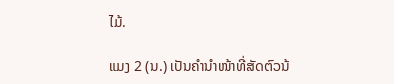ໄມ້.

ແມງ 2 (ນ.) ເປັນຄຳນໍາໜ້າທີ່ສັດຕົວນ້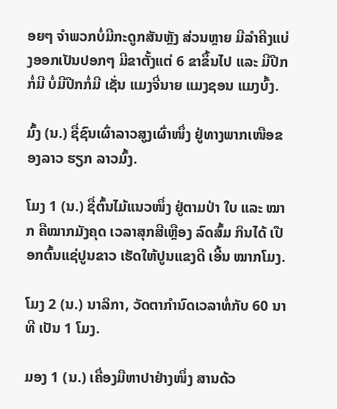ອຍໆ ຈໍາພວກບໍ່ມີກະດູກສັນຫຼັງ ສ່ວນຫຼາຍ ມີລໍາຄີງແບ່ງອອກເປັນປອກໆ ມີຂາຕັ້ງແຕ່ 6 ຂາຂຶ້ນໄປ ແລະ ມີປີກ ກໍ່ມີ ບໍ່ມີປີກກໍ່ມີ ເຊັ່ນ ແມງຈີ່ນາຍ ແມງຊອນ ແມງບົ້ງ.

ມົ້ງ (ນ.) ຊື່ຊົນເຜົ່າລາວສູງເຜົ່າໜຶ່ງ ຢູ່ທາງພາກເໜືອຂອງລາວ ຮຽກ ລາວມົ້ງ.

ໂມງ 1 (ນ.) ຊື່ຕົ້ນໄມ້ແນວໜຶ່ງ ຢູ່ຕາມປ່າ ໃບ ແລະ ໝາກ ຄືໝາກມັງຄຸດ ເວລາສຸກສີເຫຼືອງ ລົດສົ້ມ ກິນໄດ້ ເປືອກຕົ້ນແຊ່ປູນຂາວ ເຮັດໃຫ້ປູນແຂງດີ ເອີ້ນ ໝາກໂມງ.

ໂມງ 2 (ນ.) ນາລິກາ, ວັດຕາກໍານົດເວລາທໍ່ກັບ 60 ນາທີ ເປັນ 1 ໂມງ.

ມອງ 1 (ນ.) ເຄື່ອງມືຫາປາຢ່າງໜຶ່ງ ສານດ້ວ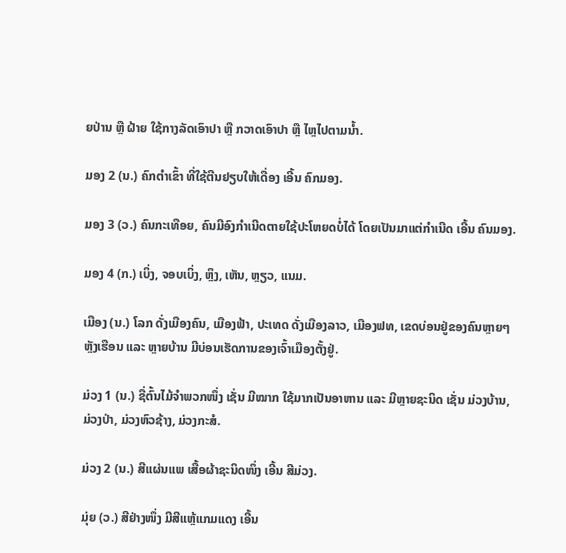ຍປ່ານ ຫຼື ຝ້າຍ ໃຊ້ກາງລັດເອົາປາ ຫຼື ກວາດເອົາປາ ຫຼື ໄຫຼໄປຕາມນໍ້າ.

ມອງ 2 (ນ.) ຄົກຕໍາເຂົ້າ ທີ່ໃຊ້ຕີນຢຽບໃຫ້ເດື່ອງ ເອີ້ນ ຄົກມອງ.

ມອງ 3 (ວ.) ຄົນກະເທືອຍ, ຄົນມີອົງກໍາເນີດຕາຍໃຊ້ປະໂຫຍດບໍ່ໄດ້ ໂດຍເປັນມາແຕ່ກໍາເນີດ ເອີ້ນ ຄົນມອງ.

ມອງ 4 (ກ.) ເບິ່ງ, ຈອບເບິ່ງ, ຫຼິງ, ເຫັນ, ຫຼຽວ, ແນມ.

ເມືອງ (ນ.) ໂລກ ດັ່ງເມືອງຄົນ, ເມືອງຟ້າ, ປະເທດ ດັ່ງເມືອງລາວ, ເມືອງຟທ, ເຂດບ່ອນຢູ່ຂອງຄົນຫຼາຍໆ ຫຼັງເຮືອນ ແລະ ຫຼາຍບ້ານ ມີບ່ອນເຮັດການຂອງເຈົ້າເມືອງຕັ້ງຢູ່.

ມ່ວງ 1 (ນ.) ຊື່ຕົ້ນໄມ້ຈໍາພວກໜຶ່ງ ເຊັ່ນ ມີໝາກ ໃຊ້ມາກເປັນອາຫານ ແລະ ມີຫຼາຍຊະນິດ ເຊັ່ນ ມ່ວງບ້ານ, ມ່ວງປ່າ, ມ່ວງຫົວຊ້າງ, ມ່ວງກະສໍ.

ມ່ວງ 2 (ນ.) ສີແຜ່ນແພ ເສື້ອຜ້າຊະນິດໜຶ່ງ ເອີ້ນ ສີມ່ວງ.

ມຸ່ຍ (ວ.) ສີຢ່າງໜຶ່ງ ມີສີແຫຼ້ແກມແດງ ເອີ້ນ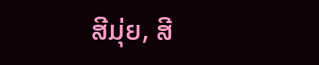ສີມຸ່ຍ, ສີ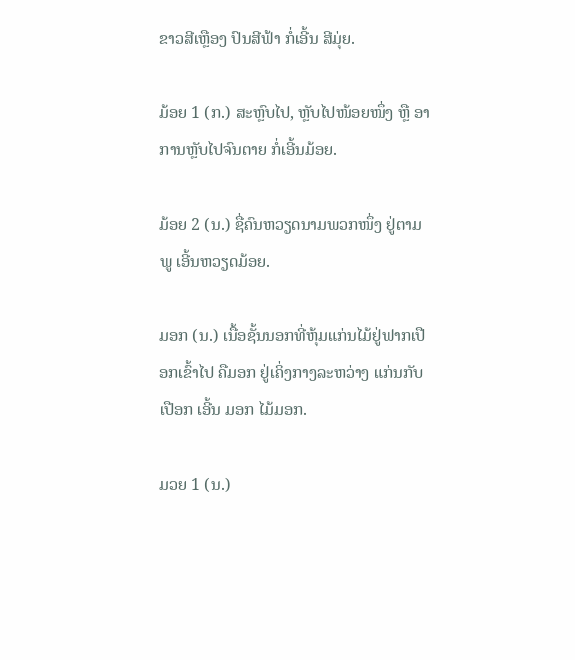ຂາວສີເຫຼືອງ ປົນສີຟ້າ ກໍ່ເອີ້ນ ສີມຸ່ຍ.

ມ້ອຍ 1 (ກ.) ສະຫຼົບໄປ, ຫຼັບໄປໜ້ອຍໜຶ່ງ ຫຼື ອາການຫຼັບໄປຈົນຕາຍ ກໍ່ເອີ້ນມ້ອຍ.

ມ້ອຍ 2 (ນ.) ຊື່ຄົນຫວຽດນາມພວກໜຶ່ງ ຢູ່ຕາມພູ ເອີ້ນຫວຽດມ້ອຍ.

ມອກ (ນ.) ເນື້ອຊັ້ນນອກທີ່ຫຸ້ມແກ່ນໄມ້ຢູ່ຟາກເປືອກເຂົ້າໄປ ຄືມອກ ຢູ່ເຄິ່ງກາງລະຫວ່າງ ແກ່ນກັບເປືອກ ເອີ້ນ ມອກ ໄມ້ມອກ.

ມວຍ 1 (ນ.)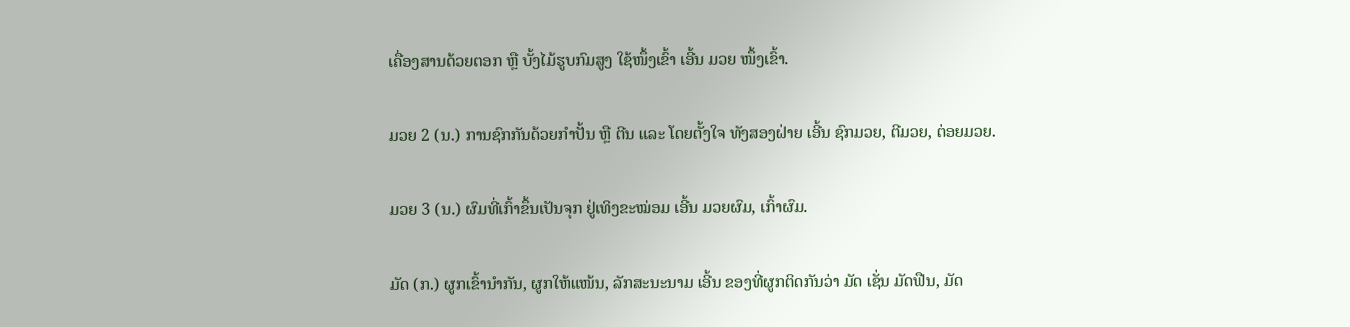ເຄື່ອງສານດ້ວຍຕອກ ຫຼື ບັ້ງໄມ້ຮູບກົມສູງ ໃຊ້ໜຶ້ງເຂົ້າ ເອີ້ນ ມວຍ ໜຶ້ງເຂົ້າ.

ມວຍ 2 (ນ.) ການຊົກກັນດ້ວຍກໍາປັ້ນ ຫຼື ຕີນ ແລະ ໂດຍຕັ້ງໃຈ ທັງສອງຝ່າຍ ເອີ້ນ ຊົກມວຍ, ຕີມວຍ, ຕ່ອຍມວຍ.

ມວຍ 3 (ນ.) ຜົມທີ່ເກົ້າຂຶ້ນເປັນຈຸກ ຢູ່ເທິງຂະໝ່ອມ ເອີ້ນ ມວຍຜົມ, ເກົ້າຜົມ.

ມັດ (ກ.) ຜູກເຂົ້ານໍາກັນ, ຜູກໃຫ້ແໜ້ນ, ລັກສະນະນາມ ເອີ້ນ ຂອງທີ່ຜູກຕິດກັນວ່າ ມັດ ເຊັ່ນ ມັດຟືນ, ມັດ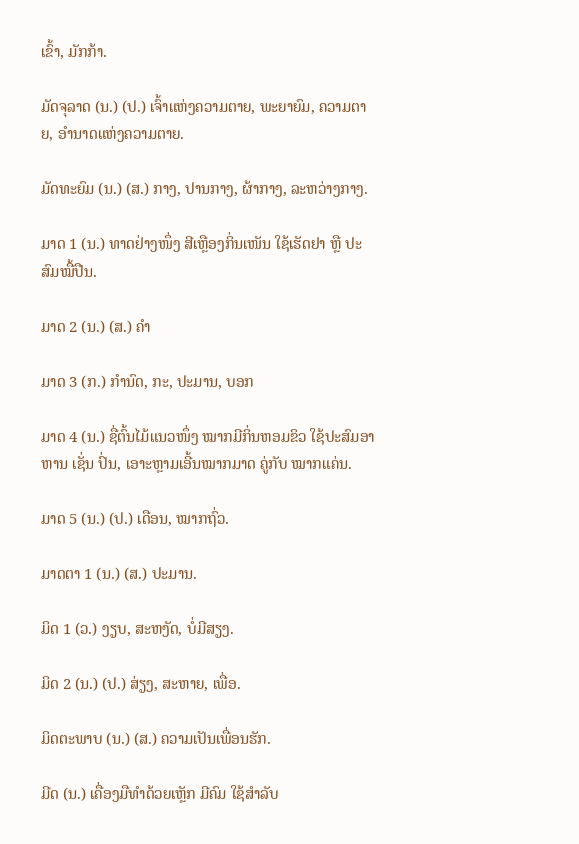ເຂົ້າ, ມັກກ້າ.

ມັດຈຸລາດ (ນ.) (ປ.) ເຈົ້າແຫ່ງຄວາມຕາຍ, ພະຍາຍົມ, ຄວາມຕາຍ, ອໍານາດແຫ່ງຄວາມຕາຍ.

ມັດທະຍົມ (ນ.) (ສ.) ກາງ, ປານກາງ, ຜ້າກາງ, ລະຫວ່າງກາງ.

ມາດ 1 (ນ.) ທາດຢ່າງໜຶ່ງ ສີເຫຼືອງກິ່ນເໜັນ ໃຊ້ເຮັດຢາ ຫຼື ປະສົມໝື້ປືນ.

ມາດ 2 (ນ.) (ສ.) ຄຳ

ມາດ 3 (ກ.) ກໍານົດ, ກະ, ປະມານ, ບອກ

ມາດ 4 (ນ.) ຊື່ຕົ້ນໄມ້ແນວໜຶ່ງ ໝາກມີກິ່ນຫອມຂິວ ໃຊ້ປະສົມອາຫານ ເຊັ່ນ ປົ່ນ, ເອາະຫຼາມເອີ້ນໝາກມາດ ຄູ່ກັບ ໝາກແຄ່ນ.

ມາດ 5 (ນ.) (ປ.) ເດືອນ, ໝາກຖົ່ວ.

ມາດຕາ 1 (ນ.) (ສ.) ປະມານ.

ມິດ 1 (ວ.) ງຽບ, ສະຫງັດ, ບໍ່ມີສຽງ.

ມິດ 2 (ນ.) (ປ.) ສ່ຽງ, ສະຫາຍ, ເພື່ອ.

ມິດຕະພາບ (ນ.) (ສ.) ຄວາມເປັນເພື່ອນຮັກ.

ມີດ (ນ.) ເຄື່ອງມືທໍາດ້ວຍເຫຼັກ ມີຄົມ ໃຊ້ສໍາລັບ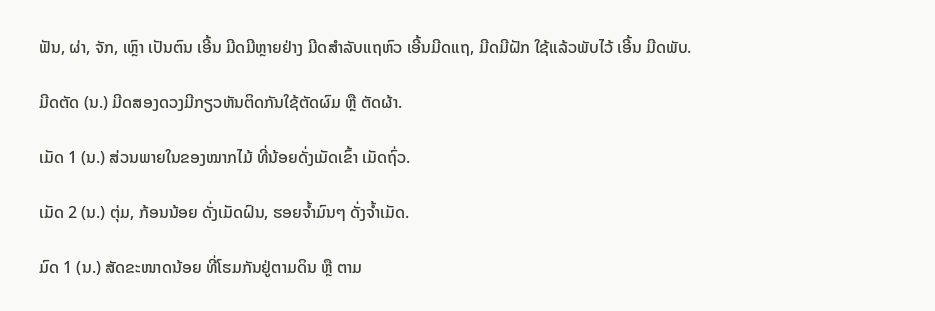ຟັນ, ຜ່າ, ຈັກ, ເຫຼົາ ເປັນຕົນ ເອີ້ນ ມີດມີຫຼາຍຢ່າງ ມີດສໍາລັບແຖຫົວ ເອີ້ນມີດແຖ, ມີດມີຝັກ ໃຊ້ແລ້ວພັບໄວ້ ເອີ້ນ ມີດພັບ.

ມີດຕັດ (ນ.) ມີດສອງດວງມີກຽວຫັນຕິດກັນໃຊ້ຕັດຜົມ ຫຼື ຕັດຜ້າ.

ເມັດ 1 (ນ.) ສ່ວນພາຍໃນຂອງໝາກໄມ້ ທີ່ນ້ອຍດັ່ງເມັດເຂົ້າ ເມັດຖົ່ວ.

ເມັດ 2 (ນ.) ຕຸ່ມ, ກ້ອນນ້ອຍ ດັ່ງເມັດຝົນ, ຮອຍຈ້ຳມົນໆ ດັ່ງຈ້ຳເມັດ.

ມົດ 1 (ນ.) ສັດຂະໜາດນ້ອຍ ທີ່ໂຮມກັນຢູ່ຕາມດິນ ຫຼື ຕາມ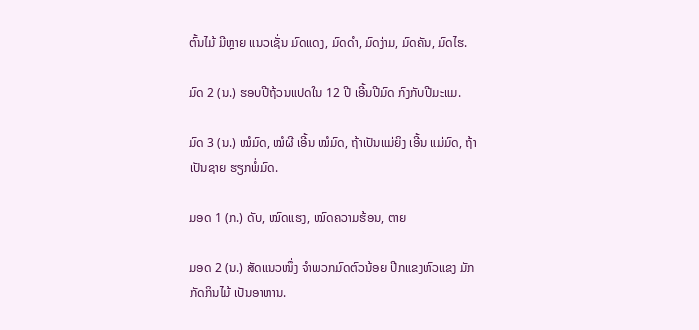ຕົ້ນໄມ້ ມີຫຼາຍ ແນວເຊັ່ນ ມົດແດງ, ມົດດໍາ, ມົດງ່າມ, ມົດຄັນ, ມົດໄຮ.

ມົດ 2 (ນ.) ຮອບປີຖ້ວນແປດໃນ 12 ປີ ເອີ້ນປີມົດ ກົງກັບປີມະແມ.

ມົດ 3 (ນ.) ໝໍມົດ, ໝໍຜີ ເອີ້ນ ໝໍມົດ, ຖ້າເປັນແມ່ຍິງ ເອີ້ນ ແມ່ມົດ, ຖ້າເປັນຊາຍ ຮຽກພໍ່ມົດ.

ມອດ 1 (ກ.) ດັບ, ໝົດແຮງ, ໝົດຄວາມຮ້ອນ, ຕາຍ

ມອດ 2 (ນ.) ສັດແນວໜຶ່ງ ຈໍາພວກມົດຕົວນ້ອຍ ປີກແຂງຫົວແຂງ ມັກກັດກິນໄມ້ ເປັນອາຫານ.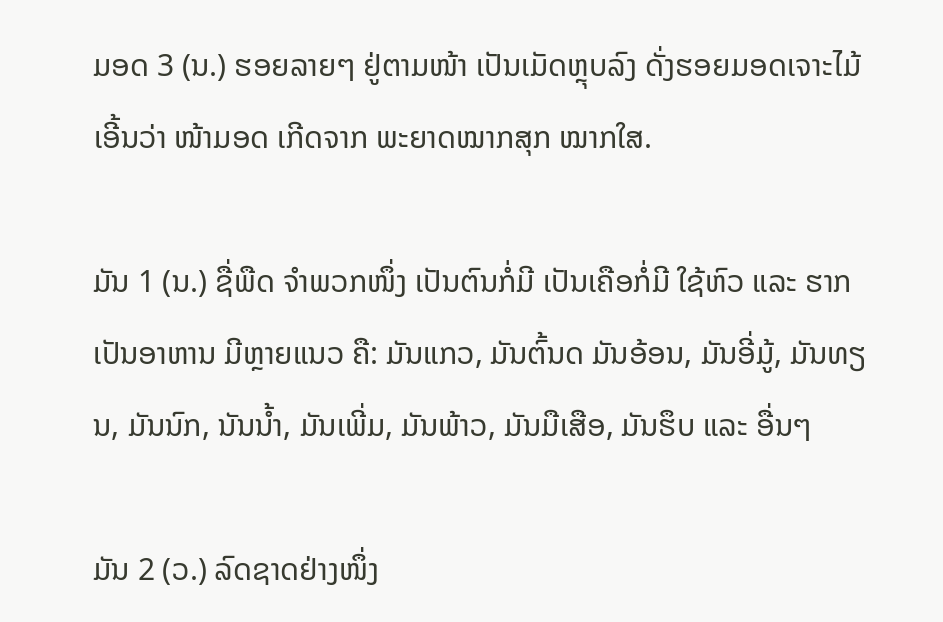ມອດ 3 (ນ.) ຮອຍລາຍໆ ຢູ່ຕາມໜ້າ ເປັນເມັດຫຼຸບລົງ ດັ່ງຮອຍມອດເຈາະໄມ້ ເອີ້ນວ່າ ໜ້າມອດ ເກີດຈາກ ພະຍາດໝາກສຸກ ໝາກໃສ.

ມັນ 1 (ນ.) ຊື່ພືດ ຈໍາພວກໜຶ່ງ ເປັນຕົນກໍ່ມີ ເປັນເຄືອກໍ່ມີ ໃຊ້ຫົວ ແລະ ຮາກເປັນອາຫານ ມີຫຼາຍແນວ ຄື: ມັນແກວ, ມັນຕົ້ນດ ມັນອ້ອນ, ມັນອີ່ມູ້, ມັນທຽນ, ມັນນົກ, ນັນນໍ້າ, ມັນເພີ່ມ, ມັນພ້າວ, ມັນມືເສືອ, ມັນຮຶບ ແລະ ອື່ນໆ

ມັນ 2 (ວ.) ລົດຊາດຢ່າງໜຶ່ງ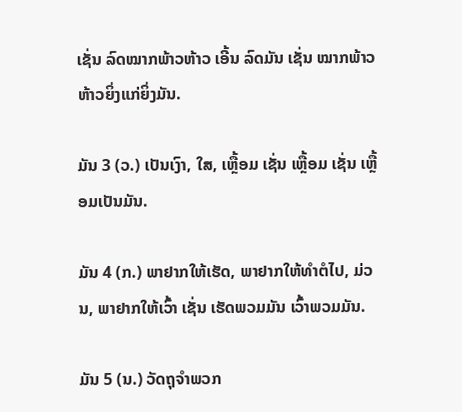ເຊັ່ນ ລົດໝາກພ້າວຫ້າວ ເອີ້ນ ລົດມັນ ເຊັ່ນ ໝາກພ້າວຫ້າວຍິ່ງແກ່ຍິ່ງມັນ.

ມັນ 3 (ວ.) ເປັນເງົາ, ໃສ, ເຫຼື້ອມ ເຊັ່ນ ເຫຼື້ອມ ເຊັ່ນ ເຫຼື້ອມເປັນມັນ.

ມັນ 4 (ກ.) ພາຢາກໃຫ້ເຮັດ, ພາຢາກໃຫ້ທໍາຕໍໄປ, ມ່ວນ, ພາຢາກໃຫ້ເວົ້າ ເຊັ່ນ ເຮັດພວມມັນ ເວົ້າພວມມັນ.

ມັນ 5 (ນ.) ວັດຖຸຈໍາພວກ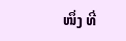ໜຶ່ງ ທີ່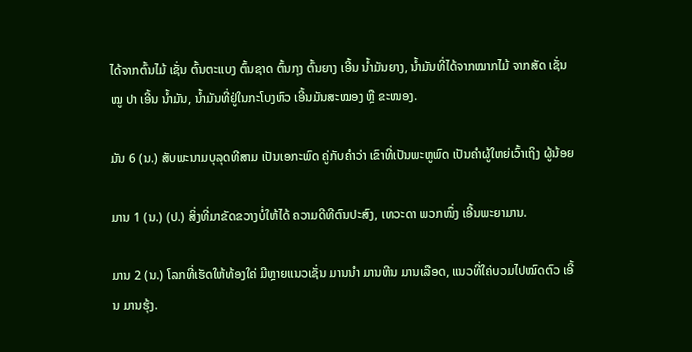ໄດ້ຈາກຕົ້ນໄມ້ ເຊັ່ນ ຕົ້ນຕະແບງ ຕົ້ນຊາດ ຕົ້ນກຸງ ຕົ້ນຍາງ ເອີ້ນ ນໍ້າມັນຍາງ, ນໍ້າມັນທີ່ໄດ້ຈາກໝາກໄມ້ ຈາກສັດ ເຊັ່ນ ໝູ ປາ ເອີ້ນ ນໍ້າມັນ, ນໍ້າມັນທີ່ຢູ່ໃນກະໂບງຫົວ ເອີ້ນມັນສະໝອງ ຫຼື ຂະໜອງ.

ມັນ 6 (ນ.) ສັບພະນາມບຸລຸດທີສາມ ເປັນເອກະພົດ ຄູ່ກັບຄຳວ່າ ເຂົາທີ່ເປັນພະຫູພົດ ເປັນຄຳຜູ້ໃຫຍ່ເວົ້າເຖິງ ຜູ້ນ້ອຍ

ມານ 1 (ນ.) (ປ.) ສິ່ງທີ່ມາຂັດຂວາງບໍ່ໃຫ້ໄດ້ ຄວາມດີທີຕົນປະສົງ, ເທວະດາ ພວກໜຶ່ງ ເອີ້ນພະຍາມານ.

ມານ 2 (ນ.) ໂລກທີ່ເຮັດໃຫ້ທ້ອງໃຄ່ ມີຫຼາຍແນວເຊັ່ນ ມານນໍາ ມານຫີນ ມານເລືອດ, ແນວທີ່ໃຄ່ບວມໄປໝົດຕົວ ເອີ້ນ ມານຮຸ້ງ.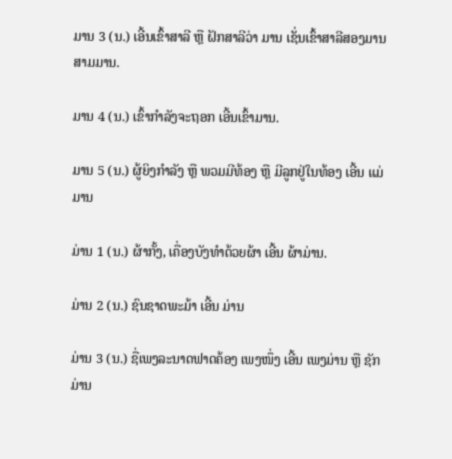ມານ 3 (ນ.) ເອີ້ນເຂົ້າສາລີ ຫຼື ຝັກສາລີວ່າ ມານ ເຊັ່ນເຂົ້າສາລີສອງມານ ສາມມານ.

ມານ 4 (ນ.) ເຂົ້າກໍາລັງຈະຖອກ ເອີ້ນເຂົ້າມານ.

ມານ 5 (ນ.) ຜູ້ຍິງກໍາລັງ ຫຼື ພວມມີທ້ອງ ຫຼື ມີລູກຢູ່ໃນທ້ອງ ເອີ້ນ ແມ່ມານ

ມ່ານ 1 (ນ.) ຜ້າກັ້ງ, ເຄື່ອງບັງທໍາດ້ວຍຜ້າ ເອີ້ນ ຜ້າມ່ານ.

ມ່ານ 2 (ນ.) ຊົນຊາດພະມ້າ ເອີ້ນ ມ່ານ

ມ່ານ 3 (ນ.) ຊື່ເພງລະນາດຟາດຄ້ອງ ເພງໜຶ່ງ ເອີ້ນ ເພງມ່ານ ຫຼື ຊັກມ່ານ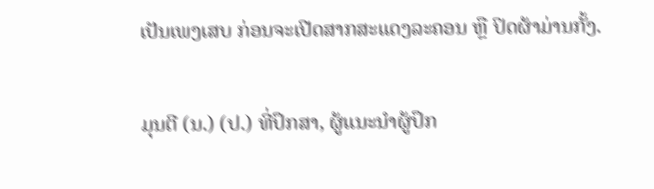ເປັນເພງເສບ ກ່ອນຈະເປີດສາກສະແດງລະຄອນ ຫຼື ປິດຜ້າມ່ານກັ້ງ.

ມຸນຕີ (ນ.) (ປ.) ທີ່ປຶກສາ, ຜູ້ແນະນໍາຜູ້ປຶກ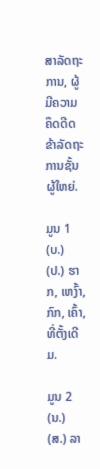ສາລັດຖະການ, ຜູ້ມີຄວາມຄຶດດີດ ຂ້າລັດຖະການຊັ້ນຜູ້ໃຫຍ່.

ມູນ 1 (ບ.) (ປ.) ຮາກ, ເຫງົ້າ, ກົກ, ເຄົ້າ, ທີ່ຕັ້ງເດີມ.

ມູນ 2 (ນ.) (ສ.) ລາ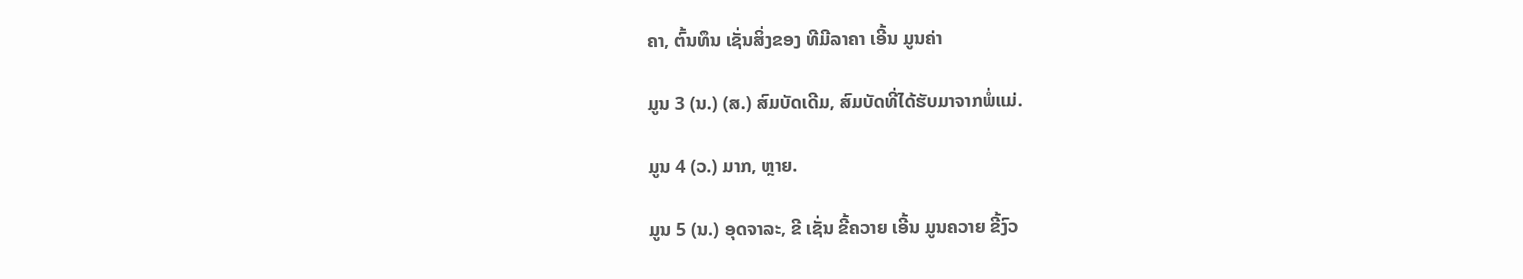ຄາ, ຕົ້ນທຶນ ເຊັ່ນສິ່ງຂອງ ທີມີລາຄາ ເອີ້ນ ມູນຄ່າ

ມູນ 3 (ນ.) (ສ.) ສົມບັດເດີມ, ສົມບັດທີ່ໄດ້ຮັບມາຈາກພໍ່ແມ່.

ມູນ 4 (ວ.) ມາກ, ຫຼາຍ.

ມູນ 5 (ນ.) ອຸດຈາລະ, ຂີ ເຊັ່ນ ຂີ້ຄວາຍ ເອີ້ນ ມູນຄວາຍ ຂີ້ງົວ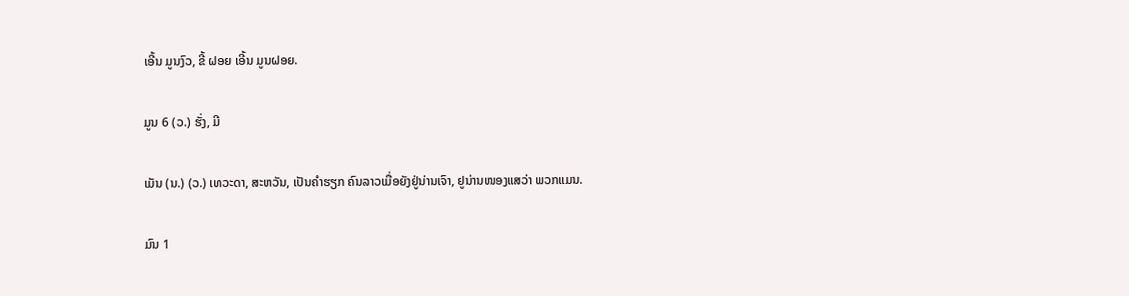ເອີ້ນ ມູນງົວ, ຂີ້ ຝອຍ ເອີ້ນ ມູນຝອຍ.

ມູນ 6 (ວ.) ຮັ່ງ, ມີ

ເມັນ (ນ.) (ວ.) ເທວະດາ, ສະຫວັນ, ເປັນຄຳຮຽກ ຄົນລາວເມື່ອຍັງຢູ່ນ່ານເຈົາ, ຢູນ່ານໜອງແສວ່າ ພວກແມນ.

ມົນ 1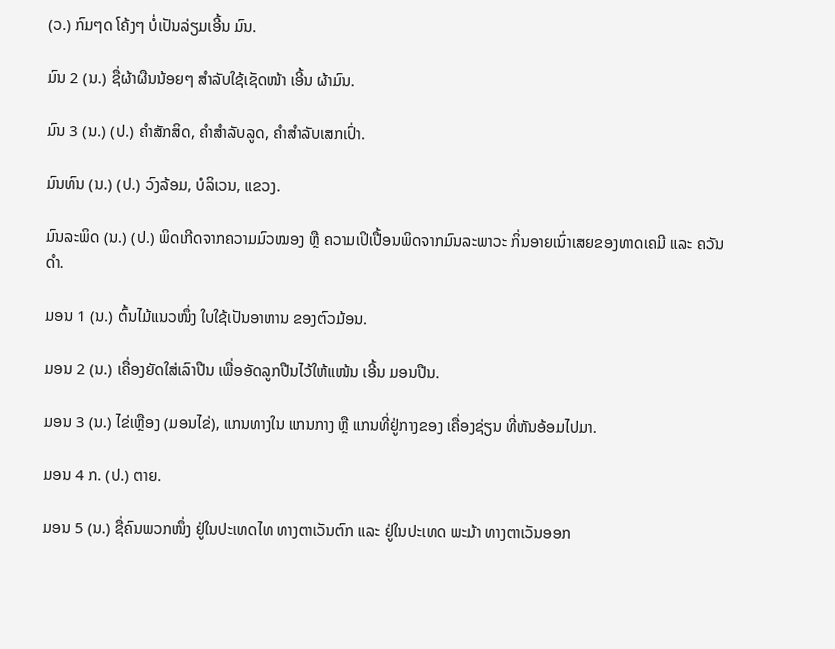(ວ.) ກົມໆດ ໂຄ້ງໆ ບໍ່ເປັນລ່ຽມເອີ້ນ ມົນ.

ມົນ 2 (ນ.) ຊື່ຜ້າຜືນນ້ອຍໆ ສໍາລັບໃຊ້ເຊັດໜ້າ ເອີ້ນ ຜ້າມົນ.

ມົນ 3 (ນ.) (ປ.) ຄຳສັກສິດ, ຄຳສໍາລັບລູດ, ຄຳສໍາລັບເສກເປົ່າ.

ມົນທົນ (ນ.) (ປ.) ວົງລ້ອມ, ບໍລິເວນ, ແຂວງ.

ມົນລະພິດ (ນ.) (ປ.) ພິດເກີດຈາກຄວາມມົວໝອງ ຫຼື ຄວາມເປິເປື້ອນພິດຈາກມົນລະພາວະ ກິ່ນອາຍເນົ່າເສຍຂອງທາດເຄມີ ແລະ ຄວັນດໍາ.

ມອນ 1 (ນ.) ຕົ້ນໄມ້ແນວໜຶ່ງ ໃບໃຊ້ເປັນອາຫານ ຂອງຕົວມ້ອນ.

ມອນ 2 (ນ.) ເຄື່ອງຍັດໃສ່ເລົາປືນ ເພື່ອອັດລູກປືນໄວ້ໃຫ້ແໜ້ນ ເອີ້ນ ມອນປືນ.

ມອນ 3 (ນ.) ໄຂ່ເຫຼືອງ (ມອນໄຂ່), ແກນທາງໃນ ແກນກາງ ຫຼື ແກນທີ່ຢູ່ກາງຂອງ ເຄື່ອງຊ່ຽນ ທີ່ຫັນອ້ອມໄປມາ.

ມອນ 4 ກ. (ປ.) ຕາຍ.

ມອນ 5 (ນ.) ຊື່ຄົນພວກໜຶ່ງ ຢູ່ໃນປະເທດໄທ ທາງຕາເວັນຕົກ ແລະ ຢູ່ໃນປະເທດ ພະມ້າ ທາງຕາເວັນອອກ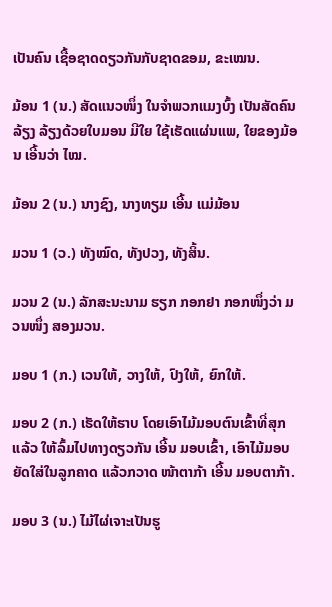ເປັນຄົນ ເຊື້ອຊາດດຽວກັນກັບຊາດຂອມ, ຂະເໝນ.

ມ້ອນ 1 (ນ.) ສັດແນວໜຶ່ງ ໃນຈໍາພວກແມງບົ້ງ ເປັນສັດຄົນລ້ຽງ ລ້ຽງດ້ວຍໃບມອນ ມີໃຍ ໃຊ້ເຮັດແຜ່ນແພ, ໃຍຂອງມ້ອນ ເອີ້ນວ່າ ໄໝ.

ມ້ອນ 2 (ນ.) ນາງຊົງ, ນາງທຽມ ເອີ້ນ ແມ່ມ້ອນ

ມວນ 1 (ວ.) ທັງໝົດ, ທັງປວງ, ທັງສິ້ນ.

ມວນ 2 (ນ.) ລັກສະນະນາມ ຮຽກ ກອກຢາ ກອກໜຶ່ງວ່າ ມວນໜຶ່ງ ສອງມວນ.

ມອບ 1 (ກ.) ເວນໃຫ້, ວາງໃຫ້, ປົງໃຫ້, ຍົກໃຫ້.

ມອບ 2 (ກ.) ເຮັດໃຫ້ຮາບ ໂດຍເອົາໄມ້ມອບຕົນເຂົ້າທີ່ສຸກແລ້ວ ໃຫ້ລົ້ມໄປທາງດຽວກັນ ເອີ້ນ ມອບເຂົ້າ, ເອົາໄມ້ມອບຍັດໃສ່ໃນລູກຄາດ ແລ້ວກວາດ ໜ້າຕາກ້າ ເອີ້ນ ມອບຕາກ້າ.

ມອບ 3 (ນ.) ໄມ້ໄຜ່ເຈາະເປັນຮູ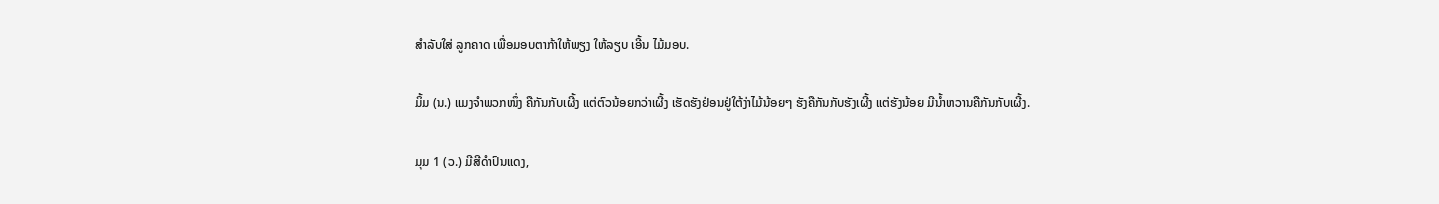ສໍາລັບໃສ່ ລູກຄາດ ເພື່ອມອບຕາກ້າໃຫ້ພຽງ ໃຫ້ລຽບ ເອີ້ນ ໄມ້ມອບ.

ມິ້ມ (ນ.) ແມງຈໍາພວກໜຶ່ງ ຄືກັນກັບເຜີ້ງ ແຕ່ຕົວນ້ອຍກວ່າເຜີ້ງ ເຮັດຮັງຢ່ອນຢູ່ໃຕ້ງ່າໄມ້ນ້ອຍໆ ຮັງຄືກັນກັບຮັງເຜີ້ງ ແຕ່ຮັງນ້ອຍ ມີນໍ້າຫວານຄືກັນກັບເຜີ້ງ.

ມຸມ 1 (ວ.) ມີສີດໍາປົນແດງ,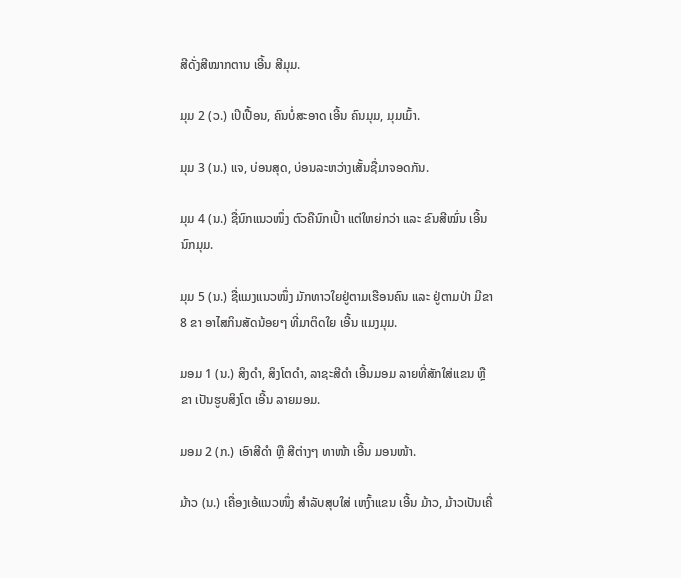ສີດັ່ງສີໝາກຕານ ເອີ້ນ ສີມຸມ.

ມຸມ 2 (ວ.) ເປິເປື້ອນ, ຄົນບໍ່ສະອາດ ເອີ້ນ ຄົນມຸມ, ມຸມເມົ້າ.

ມຸມ 3 (ນ.) ແຈ, ບ່ອນສຸດ, ບ່ອນລະຫວ່າງເສັ້ນຊື່ມາຈອດກັນ.

ມຸມ 4 (ນ.) ຊື່ນົກແນວໜຶ່ງ ຕົວຄືນົກເປົ້າ ແຕ່ໃຫຍ່ກວ່າ ແລະ ຂົນສີໝົ່ນ ເອີ້ນ ນົກມຸມ.

ມຸມ 5 (ນ.) ຊື່ແມງແນວໜຶ່ງ ມັກທາວໃຍຢູ່ຕາມເຮືອນຄົນ ແລະ ຢູ່ຕາມປ່າ ມີຂາ 8 ຂາ ອາໄສກິນສັດນ້ອຍໆ ທີ່ມາຕິດໃຍ ເອີ້ນ ແມງມຸມ.

ມອມ 1 (ນ.) ສິງດໍາ, ສິງໂຕດໍາ, ລາຊະສີດໍາ ເອີ້ນມອມ ລາຍທີ່ສັກໃສ່ແຂນ ຫຼື ຂາ ເປັນຮູບສິງໂຕ ເອີ້ນ ລາຍມອມ.

ມອມ 2 (ກ.) ເອົາສີດໍາ ຫຼື ສີຕ່າງໆ ທາໜ້າ ເອີ້ນ ມອນໜ້າ.

ມ້າວ (ນ.) ເຄື່ອງເອ້ແນວໜຶ່ງ ສໍາລັບສຸບໃສ່ ເຫງົ້າແຂນ ເອີ້ນ ມ້າວ, ມ້າວເປັນເຄື່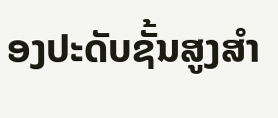ອງປະດັບຊັ້ນສູງສໍາ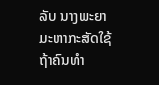ລັບ ນາງພະຍາມະຫາກະສັດໃຊ້ ຖ້າຄົນທໍາ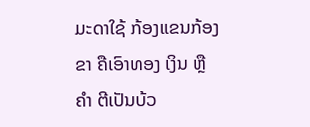ມະດາໃຊ້ ກ້ອງແຂນກ້ອງຂາ ຄືເອົາທອງ ເງິນ ຫຼື ຄຳ ຕີເປັນບ້ວ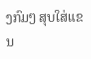ງກົມໆ ສຸບໃສ່ແຂນ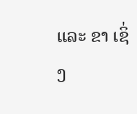ແລະ ຂາ ເຊິ່ງ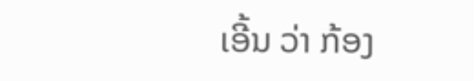ເອີ້ນ ວ່າ ກ້ອງ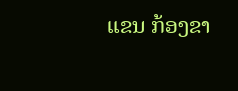ແຂນ ກ້ອງຂາ